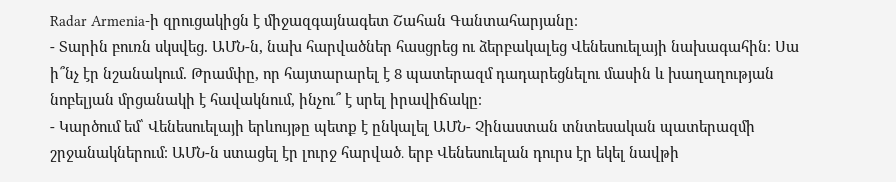Radar Armenia-ի զրուցակիցն է միջազգայնագետ Շահան Գանտահարյանը։
- Տարին բուռն սկսվեց. ԱՄՆ-ն, նախ հարվածներ հասցրեց ու ձերբակալեց Վենեսուելայի նախագահին։ Սա ի՞նչ էր նշանակում. Թրամփը, որ հայտարարել է 8 պատերազմ դադարեցնելու մասին և խաղաղության նոբելյան մրցանակի է հավակնում, ինչու՞ է սրել իրավիճակը։
- Կարծում եմ՝ Վենեսուելայի երևույթը պետք է ընկալել ԱՄՆ- Չինաստան տնտեսական պատերազմի շրջանակներում։ ԱՄՆ-ն ստացել էր լուրջ հարված․ երբ Վենեսուելան դուրս էր եկել նավթի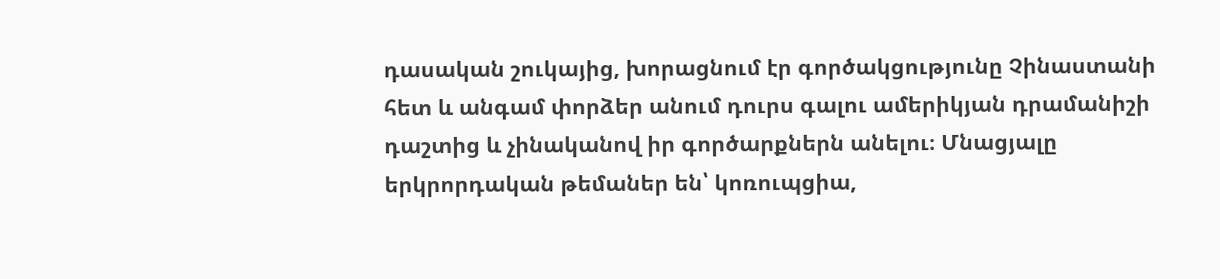դասական շուկայից, խորացնում էր գործակցությունը Չինաստանի հետ և անգամ փորձեր անում դուրս գալու ամերիկյան դրամանիշի դաշտից և չինականով իր գործարքներն անելու։ Մնացյալը երկրորդական թեմաներ են՝ կոռուպցիա,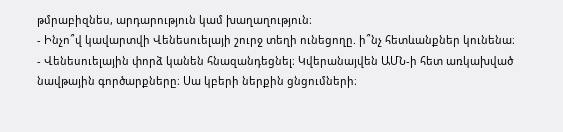թմրաբիզնես, արդարություն կամ խաղաղություն։
- Ինչո՞վ կավարտվի Վենեսուելայի շուրջ տեղի ունեցողը. ի՞նչ հետևանքներ կունենա։
- Վենեսուելային փորձ կանեն հնազանդեցնել։ Կվերանայվեն ԱՄՆ-ի հետ առկախված նավթային գործարքները։ Սա կբերի ներքին ցնցումների։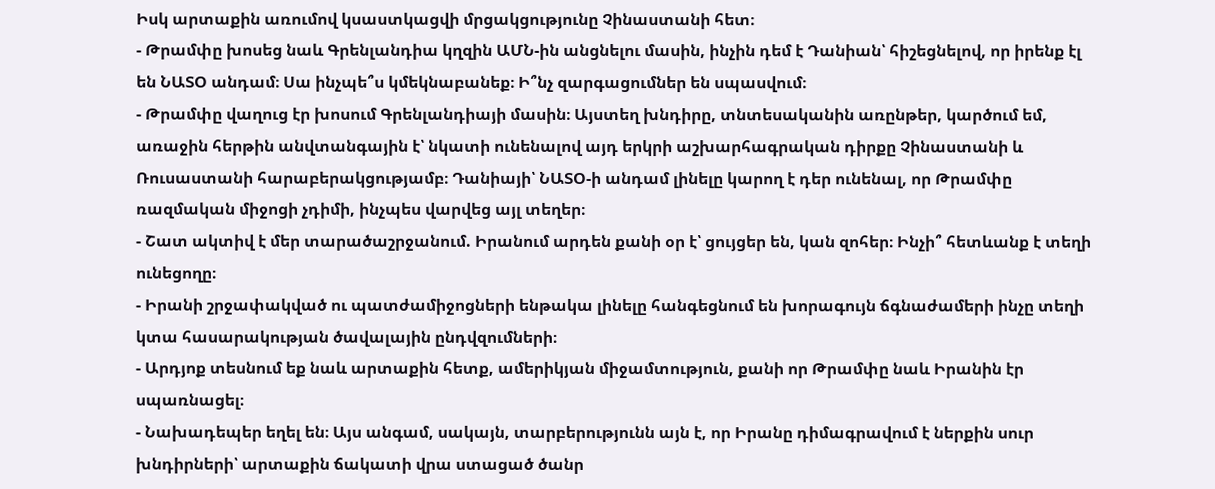Իսկ արտաքին առումով կսաստկացվի մրցակցությունը Չինաստանի հետ։
- Թրամփը խոսեց նաև Գրենլանդիա կղզին ԱՄՆ-ին անցնելու մասին, ինչին դեմ է Դանիան՝ հիշեցնելով, որ իրենք էլ են ՆԱՏՕ անդամ։ Սա ինչպե՞ս կմեկնաբանեք։ Ի՞նչ զարգացումներ են սպասվում։
- Թրամփը վաղուց էր խոսում Գրենլանդիայի մասին։ Այստեղ խնդիրը, տնտեսականին առընթեր, կարծում եմ, առաջին հերթին անվտանգային է՝ նկատի ունենալով այդ երկրի աշխարհագրական դիրքը Չինաստանի և Ռուսաստանի հարաբերակցությամբ։ Դանիայի՝ ՆԱՏՕ-ի անդամ լինելը կարող է դեր ունենալ, որ Թրամփը ռազմական միջոցի չդիմի, ինչպես վարվեց այլ տեղեր։
- Շատ ակտիվ է մեր տարածաշրջանում. Իրանում արդեն քանի օր է՝ ցույցեր են, կան զոհեր։ Ինչի՞ հետևանք է տեղի ունեցողը։
- Իրանի շրջափակված ու պատժամիջոցների ենթակա լինելը հանգեցնում են խորագույն ճգնաժամերի ինչը տեղի կտա հասարակության ծավալային ընդվզումների։
- Արդյոք տեսնում եք նաև արտաքին հետք, ամերիկյան միջամտություն, քանի որ Թրամփը նաև Իրանին էր սպառնացել։
- Նախադեպեր եղել են։ Այս անգամ, սակայն, տարբերությունն այն է, որ Իրանը դիմագրավում է ներքին սուր խնդիրների՝ արտաքին ճակատի վրա ստացած ծանր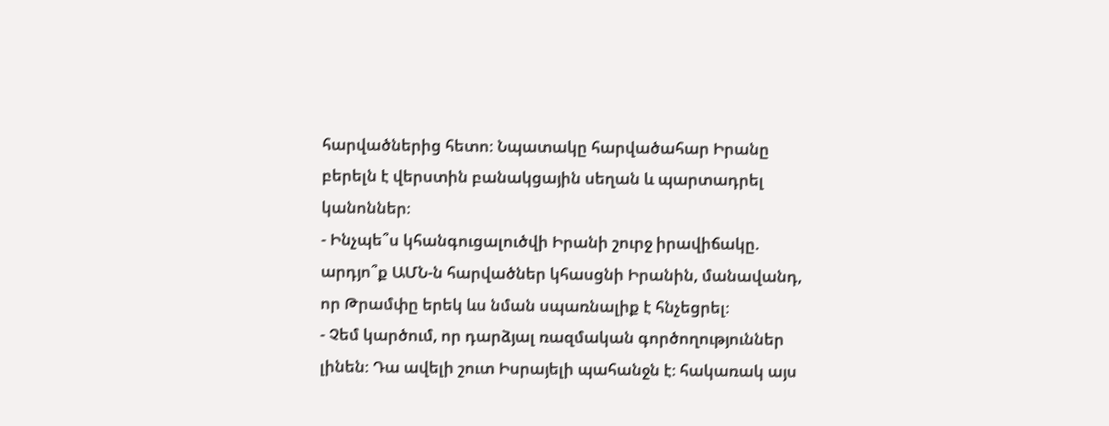հարվածներից հետո։ Նպատակը հարվածահար Իրանը բերելն է վերստին բանակցային սեղան և պարտադրել կանոններ։
- Ինչպե՞ս կհանգուցալուծվի Իրանի շուրջ իրավիճակը. արդյո՞ք ԱՄՆ-ն հարվածներ կհասցնի Իրանին, մանավանդ, որ Թրամփը երեկ ևս նման սպառնալիք է հնչեցրել։
- Չեմ կարծում, որ դարձյալ ռազմական գործողություններ լինեն։ Դա ավելի շուտ Իսրայելի պահանջն է։ հակառակ այս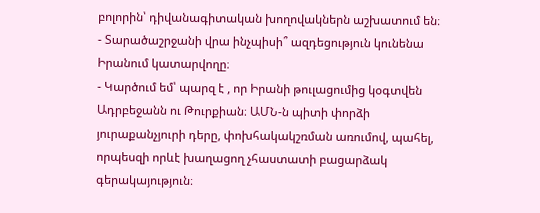բոլորին՝ դիվանագիտական խողովակներն աշխատում են։
- Տարածաշրջանի վրա ինչպիսի՞ ազդեցություն կունենա Իրանում կատարվողը։
- Կարծում եմ՝ պարզ է , որ Իրանի թուլացումից կօգտվեն Ադրբեջանն ու Թուրքիան։ ԱՄՆ-ն պիտի փորձի յուրաքանչյուրի դերը, փոխհակակշռման առումով, պահել, որպեսզի որևէ խաղացող չհաստատի բացարձակ գերակայություն։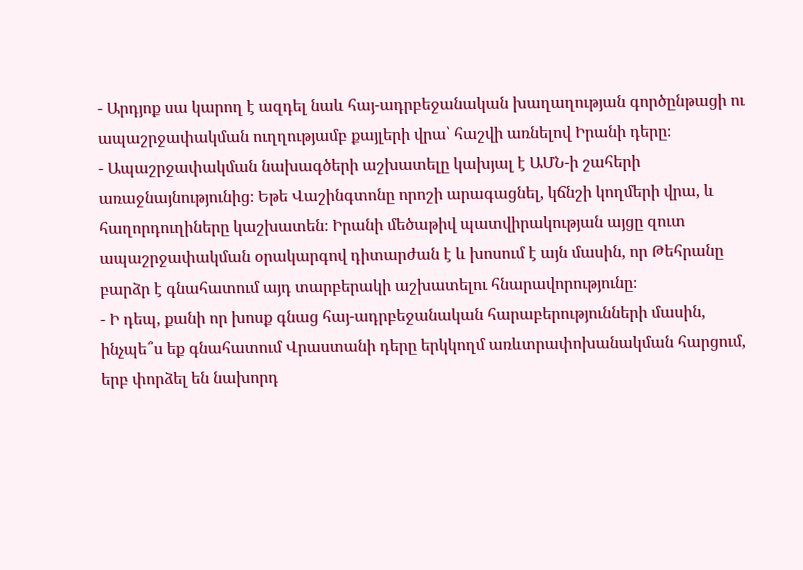- Արդյոք սա կարող է ազդել նաև հայ-ադրբեջանական խաղաղության գործընթացի ու ապաշրջափակման ուղղությամբ քայլերի վրա՝ հաշվի առնելով Իրանի դերը։
- Ապաշրջափակման նախագծերի աշխատելը կախյալ է ԱՄՆ-ի շահերի առաջնայնությունից։ Եթե Վաշինգտոնը որոշի արագացնել, կճնշի կողմերի վրա, և հաղորդուղիները կաշխատեն։ Իրանի մեծաթիվ պատվիրակության այցը զուտ ապաշրջափակման օրակարգով դիտարժան է և խոսում է այն մասին, որ Թեհրանը բարձր է գնահատում այդ տարբերակի աշխատելու հնարավորությունը։
- Ի դեպ, քանի որ խոսք գնաց հայ-ադրբեջանական հարաբերությունների մասին, ինչպե՞ս եք գնահատում Վրաստանի դերը երկկողմ առևտրափոխանակման հարցում, երբ փորձել են նախորդ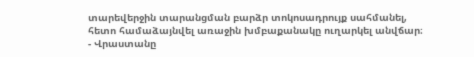տարեվերջին տարանցման բարձր տոկոսադրույք սահմանել, հետո համաձայնվել առաջին խմբաքանակը ուղարկել անվճար։
- Վրաստանը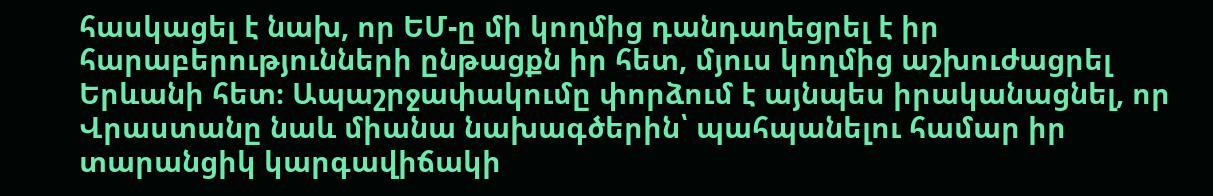հասկացել է նախ, որ ԵՄ-ը մի կողմից դանդաղեցրել է իր հարաբերությունների ընթացքն իր հետ, մյուս կողմից աշխուժացրել Երևանի հետ։ Ապաշրջափակումը փորձում է այնպես իրականացնել, որ Վրաստանը նաև միանա նախագծերին՝ պահպանելու համար իր տարանցիկ կարգավիճակի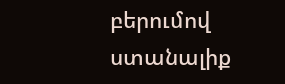բերումով ստանալիք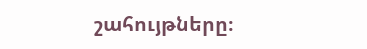շահույթները։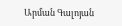Արման Գալոյան